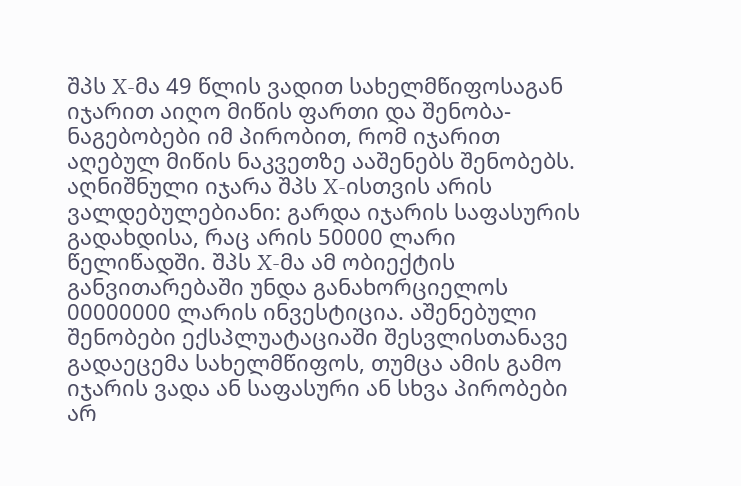შპს X-მა 49 წლის ვადით სახელმწიფოსაგან იჯარით აიღო მიწის ფართი და შენობა-ნაგებობები იმ პირობით, რომ იჯარით აღებულ მიწის ნაკვეთზე ააშენებს შენობებს. აღნიშნული იჯარა შპს X-ისთვის არის ვალდებულებიანი: გარდა იჯარის საფასურის გადახდისა, რაც არის 50000 ლარი წელიწადში. შპს X-მა ამ ობიექტის განვითარებაში უნდა განახორციელოს 00000000 ლარის ინვესტიცია. აშენებული შენობები ექსპლუატაციაში შესვლისთანავე გადაეცემა სახელმწიფოს, თუმცა ამის გამო იჯარის ვადა ან საფასური ან სხვა პირობები არ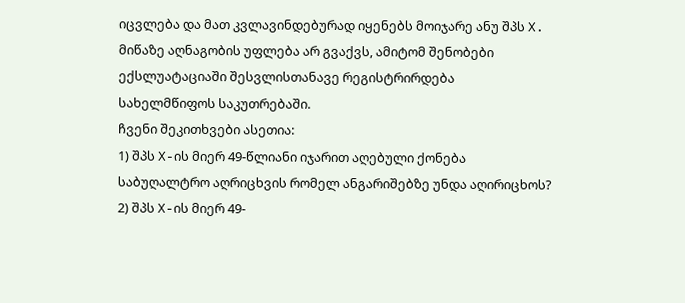იცვლება და მათ კვლავინდებურად იყენებს მოიჯარე ანუ შპს X. მიწაზე აღნაგობის უფლება არ გვაქვს, ამიტომ შენობები ექსლუატაციაში შესვლისთანავე რეგისტრირდება სახელმწიფოს საკუთრებაში.
ჩვენი შეკითხვები ასეთია:
1) შპს X-ის მიერ 49-წლიანი იჯარით აღებული ქონება საბუღალტრო აღრიცხვის რომელ ანგარიშებზე უნდა აღირიცხოს?
2) შპს X-ის მიერ 49-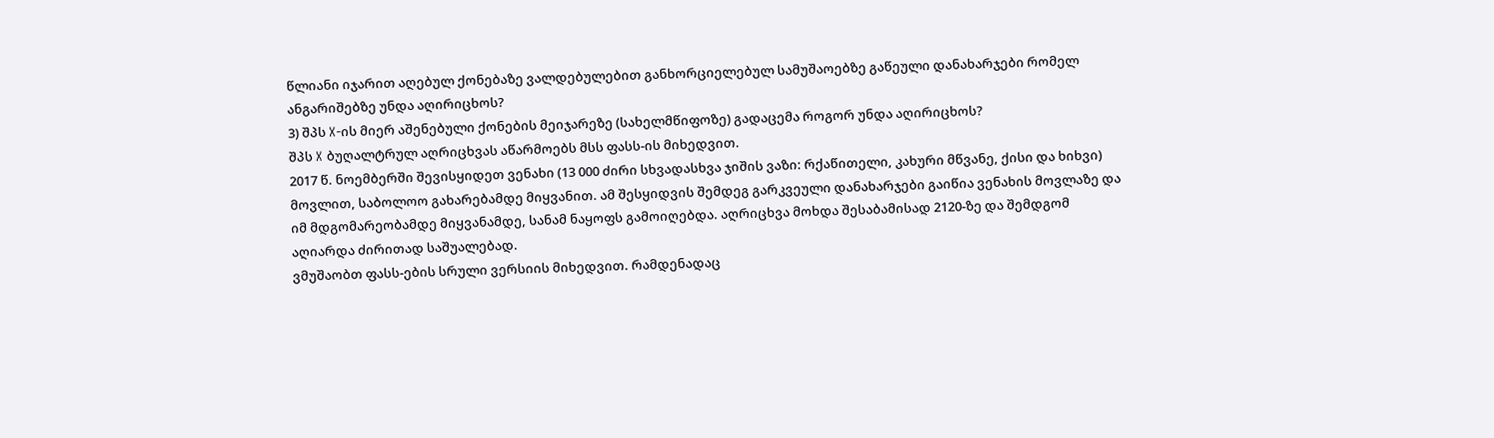წლიანი იჯარით აღებულ ქონებაზე ვალდებულებით განხორციელებულ სამუშაოებზე გაწეული დანახარჯები რომელ ანგარიშებზე უნდა აღირიცხოს?
3) შპს X-ის მიერ აშენებული ქონების მეიჯარეზე (სახელმწიფოზე) გადაცემა როგორ უნდა აღირიცხოს?
შპს X ბუღალტრულ აღრიცხვას აწარმოებს მსს ფასს-ის მიხედვით.
2017 წ. ნოემბერში შევისყიდეთ ვენახი (13 000 ძირი სხვადასხვა ჯიშის ვაზი: რქაწითელი, კახური მწვანე, ქისი და ხიხვი) მოვლით, საბოლოო გახარებამდე მიყვანით. ამ შესყიდვის შემდეგ გარკვეული დანახარჯები გაიწია ვენახის მოვლაზე და იმ მდგომარეობამდე მიყვანამდე, სანამ ნაყოფს გამოიღებდა. აღრიცხვა მოხდა შესაბამისად 2120-ზე და შემდგომ აღიარდა ძირითად საშუალებად.
ვმუშაობთ ფასს-ების სრული ვერსიის მიხედვით. რამდენადაც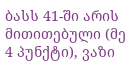ბასს 41-ში არის მითითებული (მე 4 პუნქტი), ვაზი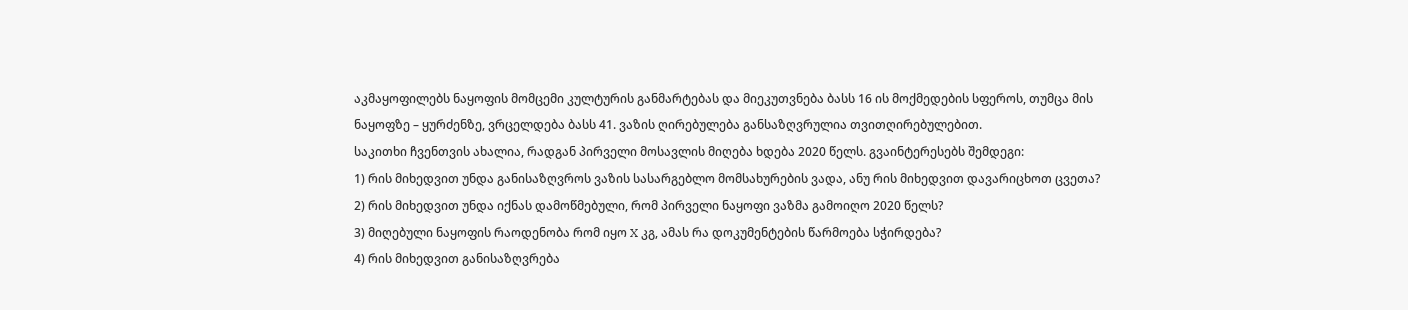აკმაყოფილებს ნაყოფის მომცემი კულტურის განმარტებას და მიეკუთვნება ბასს 16 ის მოქმედების სფეროს, თუმცა მის ნაყოფზე – ყურძენზე, ვრცელდება ბასს 41. ვაზის ღირებულება განსაზღვრულია თვითღირებულებით.
საკითხი ჩვენთვის ახალია, რადგან პირველი მოსავლის მიღება ხდება 2020 წელს. გვაინტერესებს შემდეგი:
1) რის მიხედვით უნდა განისაზღვროს ვაზის სასარგებლო მომსახურების ვადა, ანუ რის მიხედვით დავარიცხოთ ცვეთა?
2) რის მიხედვით უნდა იქნას დამოწმებული, რომ პირველი ნაყოფი ვაზმა გამოიღო 2020 წელს?
3) მიღებული ნაყოფის რაოდენობა რომ იყო X კგ, ამას რა დოკუმენტების წარმოება სჭირდება?
4) რის მიხედვით განისაზღვრება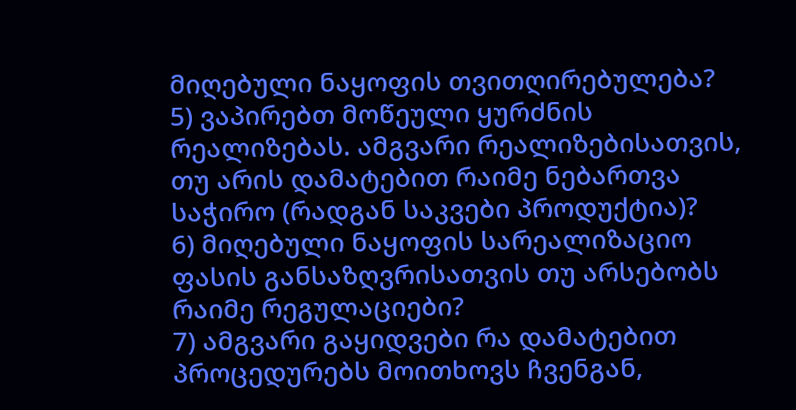მიღებული ნაყოფის თვითღირებულება?
5) ვაპირებთ მოწეული ყურძნის რეალიზებას. ამგვარი რეალიზებისათვის, თუ არის დამატებით რაიმე ნებართვა საჭირო (რადგან საკვები პროდუქტია)?
6) მიღებული ნაყოფის სარეალიზაციო ფასის განსაზღვრისათვის თუ არსებობს რაიმე რეგულაციები?
7) ამგვარი გაყიდვები რა დამატებით პროცედურებს მოითხოვს ჩვენგან,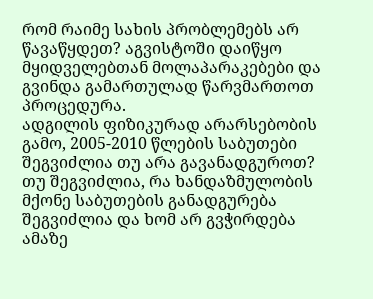რომ რაიმე სახის პრობლემებს არ წავაწყდეთ? აგვისტოში დაიწყო მყიდველებთან მოლაპარაკებები და გვინდა გამართულად წარვმართოთ პროცედურა.
ადგილის ფიზიკურად არარსებობის გამო, 2005-2010 წლების საბუთები შეგვიძლია თუ არა გავანადგუროთ? თუ შეგვიძლია, რა ხანდაზმულობის მქონე საბუთების განადგურება შეგვიძლია და ხომ არ გვჭირდება ამაზე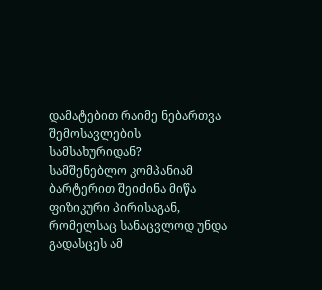დამატებით რაიმე ნებართვა შემოსავლების სამსახურიდან?
სამშენებლო კომპანიამ ბარტერით შეიძინა მიწა ფიზიკური პირისაგან, რომელსაც სანაცვლოდ უნდა გადასცეს ამ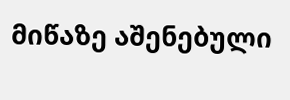მიწაზე აშენებული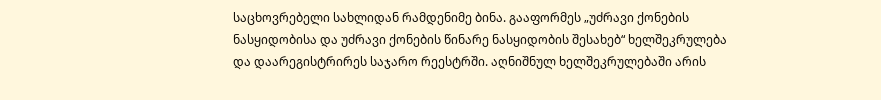საცხოვრებელი სახლიდან რამდენიმე ბინა. გააფორმეს „უძრავი ქონების ნასყიდობისა და უძრავი ქონების წინარე ნასყიდობის შესახებ“ ხელშეკრულება და დაარეგისტრირეს საჯარო რეესტრში. აღნიშნულ ხელშეკრულებაში არის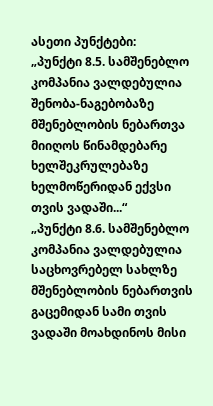ასეთი პუნქტები:
„პუნქტი 8.5. სამშენებლო კომპანია ვალდებულია შენობა-ნაგებობაზე მშენებლობის ნებართვა მიიღოს წინამდებარე ხელშეკრულებაზე ხელმოწერიდან ექვსი თვის ვადაში...“
„პუნქტი 8.6. სამშენებლო კომპანია ვალდებულია საცხოვრებელ სახლზე მშენებლობის ნებართვის გაცემიდან სამი თვის ვადაში მოახდინოს მისი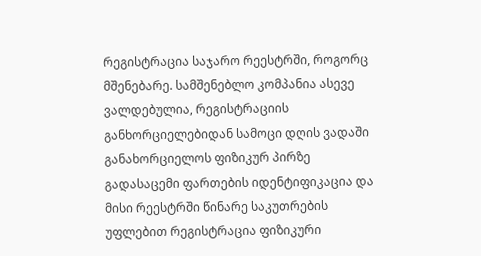რეგისტრაცია საჯარო რეესტრში, როგორც მშენებარე. სამშენებლო კომპანია ასევე ვალდებულია, რეგისტრაციის განხორციელებიდან სამოცი დღის ვადაში განახორციელოს ფიზიკურ პირზე გადასაცემი ფართების იდენტიფიკაცია და მისი რეესტრში წინარე საკუთრების უფლებით რეგისტრაცია ფიზიკური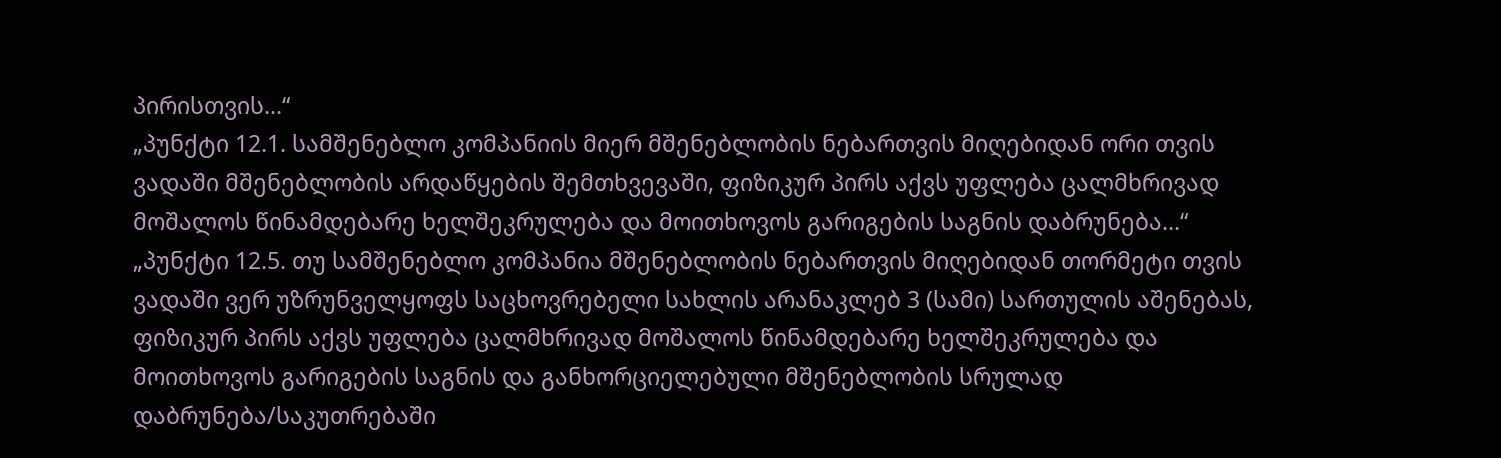პირისთვის...“
„პუნქტი 12.1. სამშენებლო კომპანიის მიერ მშენებლობის ნებართვის მიღებიდან ორი თვის ვადაში მშენებლობის არდაწყების შემთხვევაში, ფიზიკურ პირს აქვს უფლება ცალმხრივად მოშალოს წინამდებარე ხელშეკრულება და მოითხოვოს გარიგების საგნის დაბრუნება...“
„პუნქტი 12.5. თუ სამშენებლო კომპანია მშენებლობის ნებართვის მიღებიდან თორმეტი თვის ვადაში ვერ უზრუნველყოფს საცხოვრებელი სახლის არანაკლებ 3 (სამი) სართულის აშენებას, ფიზიკურ პირს აქვს უფლება ცალმხრივად მოშალოს წინამდებარე ხელშეკრულება და მოითხოვოს გარიგების საგნის და განხორციელებული მშენებლობის სრულად დაბრუნება/საკუთრებაში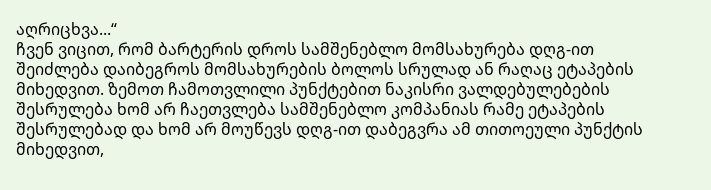აღრიცხვა...“
ჩვენ ვიცით, რომ ბარტერის დროს სამშენებლო მომსახურება დღგ-ით შეიძლება დაიბეგროს მომსახურების ბოლოს სრულად ან რაღაც ეტაპების მიხედვით. ზემოთ ჩამოთვლილი პუნქტებით ნაკისრი ვალდებულებების შესრულება ხომ არ ჩაეთვლება სამშენებლო კომპანიას რამე ეტაპების შესრულებად და ხომ არ მოუწევს დღგ-ით დაბეგვრა ამ თითოეული პუნქტის მიხედვით,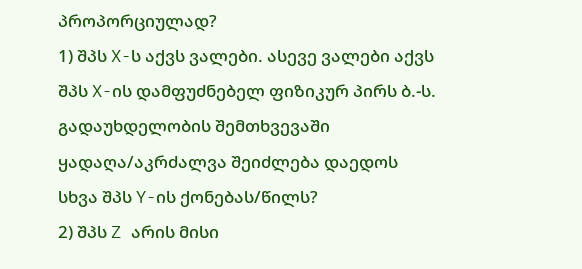პროპორციულად?
1) შპს X-ს აქვს ვალები. ასევე ვალები აქვს შპს X-ის დამფუძნებელ ფიზიკურ პირს ბ.-ს. გადაუხდელობის შემთხვევაში ყადაღა/აკრძალვა შეიძლება დაედოს სხვა შპს Y-ის ქონებას/წილს?
2) შპს Z არის მისი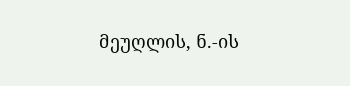მეუღლის, ნ.-ის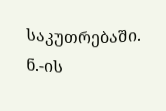საკუთრებაში. ნ.-ის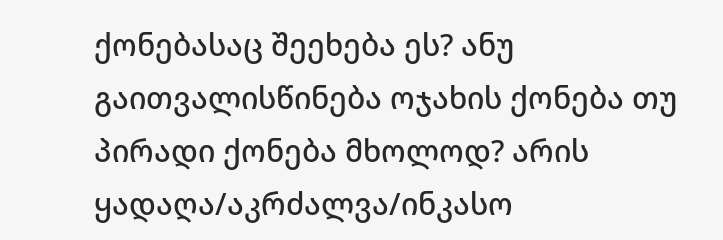ქონებასაც შეეხება ეს? ანუ გაითვალისწინება ოჯახის ქონება თუ პირადი ქონება მხოლოდ? არის ყადაღა/აკრძალვა/ინკასო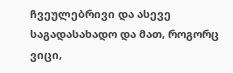ჩვეულებრივი და ასევე საგადასახადო და მათ, როგორც ვიცი,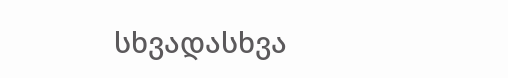სხვადასხვა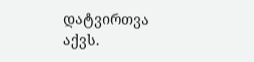დატვირთვა აქვს.